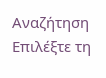Αναζήτηση
Επιλέξτε τη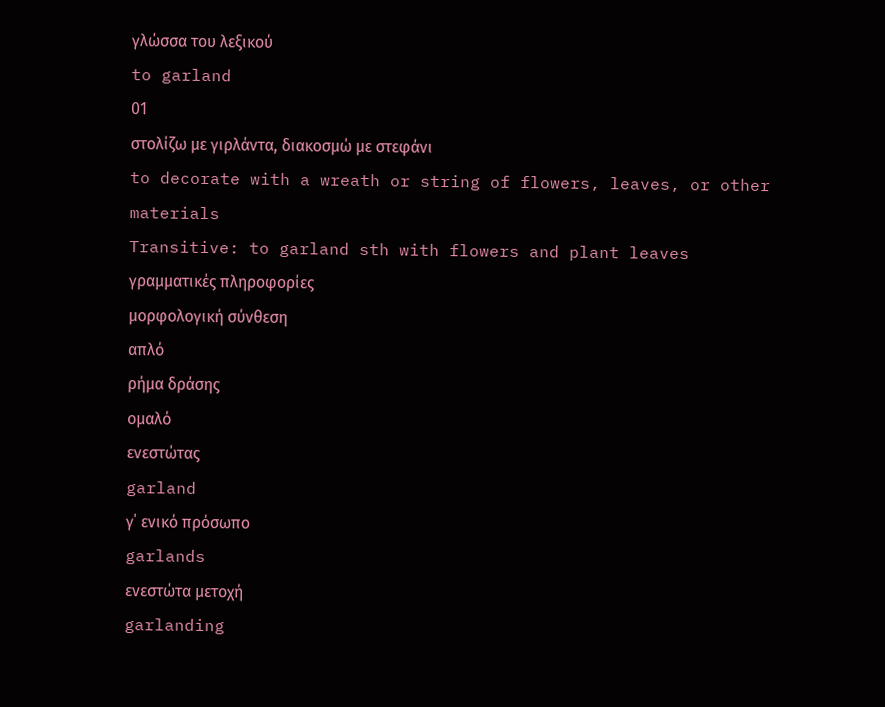γλώσσα του λεξικού
to garland
01
στολίζω με γιρλάντα, διακοσμώ με στεφάνι
to decorate with a wreath or string of flowers, leaves, or other materials
Transitive: to garland sth with flowers and plant leaves
γραμματικές πληροφορίες
μορφολογική σύνθεση
απλό
ρήμα δράσης
ομαλό
ενεστώτας
garland
γ΄ ενικό πρόσωπο
garlands
ενεστώτα μετοχή
garlanding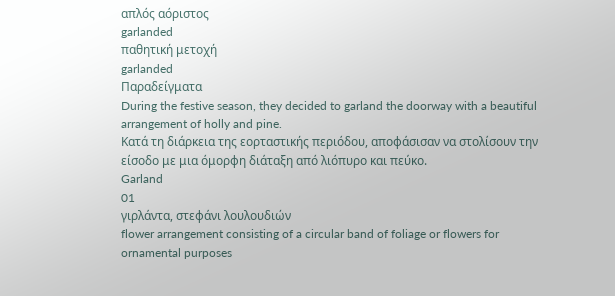απλός αόριστος
garlanded
παθητική μετοχή
garlanded
Παραδείγματα
During the festive season, they decided to garland the doorway with a beautiful arrangement of holly and pine.
Κατά τη διάρκεια της εορταστικής περιόδου, αποφάσισαν να στολίσουν την είσοδο με μια όμορφη διάταξη από λιόπυρο και πεύκο.
Garland
01
γιρλάντα, στεφάνι λουλουδιών
flower arrangement consisting of a circular band of foliage or flowers for ornamental purposes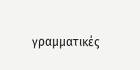γραμματικές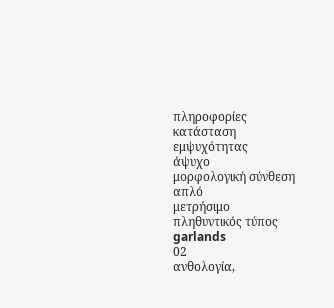πληροφορίες
κατάσταση εμψυχότητας
άψυχο
μορφολογική σύνθεση
απλό
μετρήσιμο
πληθυντικός τύπος
garlands
02
ανθολογία,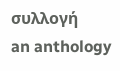συλλογή
an anthology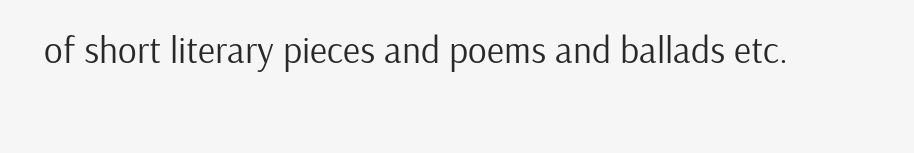of short literary pieces and poems and ballads etc.